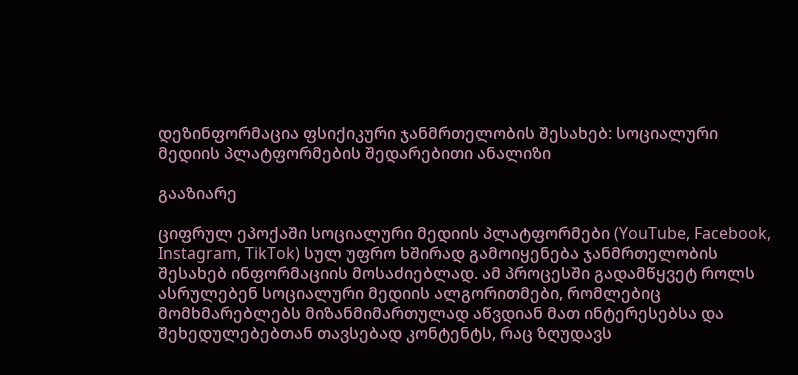დეზინფორმაცია ფსიქიკური ჯანმრთელობის შესახებ: სოციალური მედიის პლატფორმების შედარებითი ანალიზი

გააზიარე

ციფრულ ეპოქაში სოციალური მედიის პლატფორმები (YouTube, Facebook, Instagram, TikTok) სულ უფრო ხშირად გამოიყენება ჯანმრთელობის შესახებ ინფორმაციის მოსაძიებლად. ამ პროცესში გადამწყვეტ როლს ასრულებენ სოციალური მედიის ალგორითმები, რომლებიც მომხმარებლებს მიზანმიმართულად აწვდიან მათ ინტერესებსა და შეხედულებებთან თავსებად კონტენტს, რაც ზღუდავს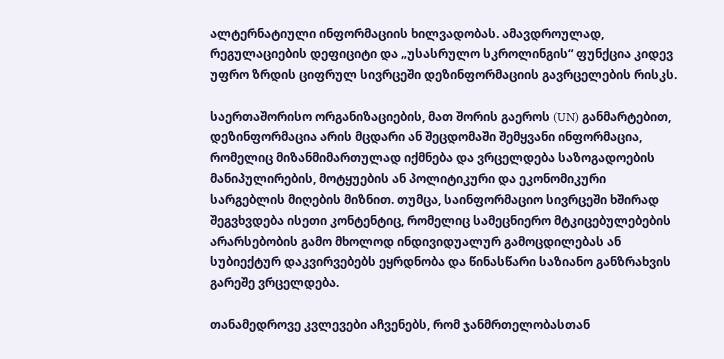ალტერნატიული ინფორმაციის ხილვადობას. ამავდროულად, რეგულაციების დეფიციტი და „უსასრულო სკროლინგის“ ფუნქცია კიდევ უფრო ზრდის ციფრულ სივრცეში დეზინფორმაციის გავრცელების რისკს.

საერთაშორისო ორგანიზაციების, მათ შორის გაეროს (UN) განმარტებით, დეზინფორმაცია არის მცდარი ან შეცდომაში შემყვანი ინფორმაცია, რომელიც მიზანმიმართულად იქმნება და ვრცელდება საზოგადოების მანიპულირების, მოტყუების ან პოლიტიკური და ეკონომიკური სარგებლის მიღების მიზნით. თუმცა, საინფორმაციო სივრცეში ხშირად შეგვხვდება ისეთი კონტენტიც, რომელიც სამეცნიერო მტკიცებულებების არარსებობის გამო მხოლოდ ინდივიდუალურ გამოცდილებას ან სუბიექტურ დაკვირვებებს ეყრდნობა და წინასწარი საზიანო განზრახვის გარეშე ვრცელდება.

თანამედროვე კვლევები აჩვენებს, რომ ჯანმრთელობასთან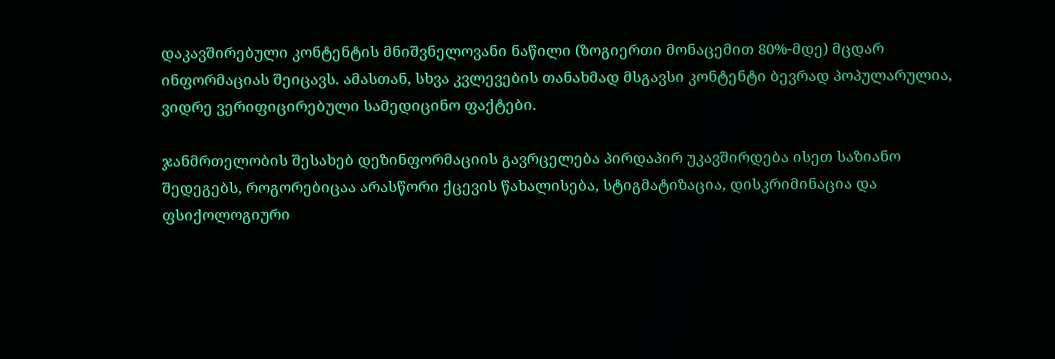დაკავშირებული კონტენტის მნიშვნელოვანი ნაწილი (ზოგიერთი მონაცემით 80%-მდე) მცდარ ინფორმაციას შეიცავს. ამასთან, სხვა კვლევების თანახმად მსგავსი კონტენტი ბევრად პოპულარულია, ვიდრე ვერიფიცირებული სამედიცინო ფაქტები.

ჯანმრთელობის შესახებ დეზინფორმაციის გავრცელება პირდაპირ უკავშირდება ისეთ საზიანო შედეგებს, როგორებიცაა არასწორი ქცევის წახალისება, სტიგმატიზაცია, დისკრიმინაცია და ფსიქოლოგიური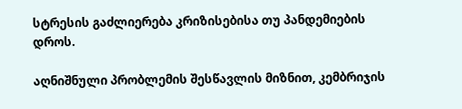სტრესის გაძლიერება კრიზისებისა თუ პანდემიების დროს.

აღნიშნული პრობლემის შესწავლის მიზნით, კემბრიჯის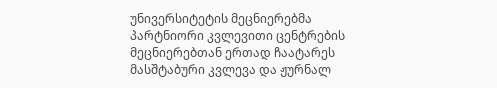უნივერსიტეტის მეცნიერებმა პარტნიორი კვლევითი ცენტრების მეცნიერებთან ერთად ჩაატარეს მასშტაბური კვლევა და ჟურნალ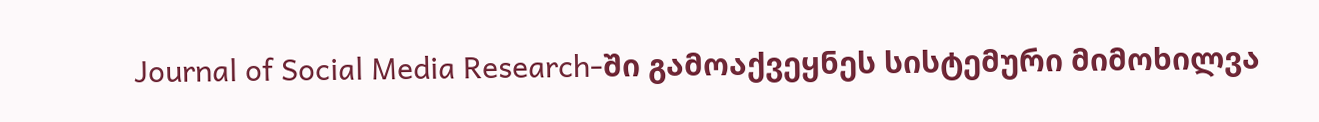Journal of Social Media Research-ში გამოაქვეყნეს სისტემური მიმოხილვა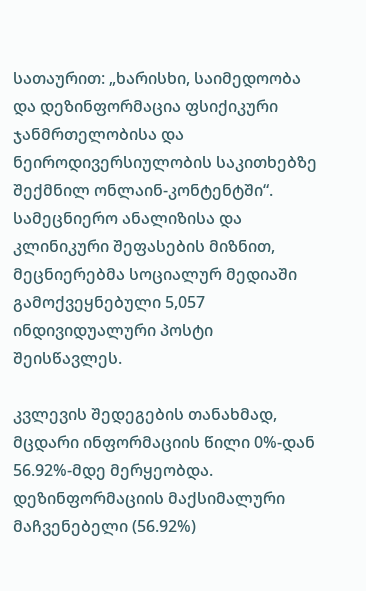სათაურით: „ხარისხი, საიმედოობა და დეზინფორმაცია ფსიქიკური ჯანმრთელობისა და ნეიროდივერსიულობის საკითხებზე შექმნილ ონლაინ-კონტენტში“. სამეცნიერო ანალიზისა და კლინიკური შეფასების მიზნით, მეცნიერებმა სოციალურ მედიაში გამოქვეყნებული 5,057 ინდივიდუალური პოსტი შეისწავლეს.

კვლევის შედეგების თანახმად, მცდარი ინფორმაციის წილი 0%-დან 56.92%-მდე მერყეობდა. დეზინფორმაციის მაქსიმალური მაჩვენებელი (56.92%)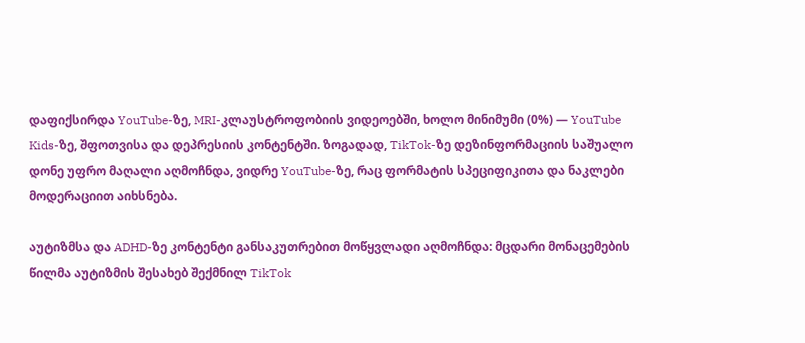დაფიქსირდა YouTube-ზე, MRI-კლაუსტროფობიის ვიდეოებში, ხოლო მინიმუმი (0%) — YouTube Kids-ზე, შფოთვისა და დეპრესიის კონტენტში. ზოგადად, TikTok-ზე დეზინფორმაციის საშუალო დონე უფრო მაღალი აღმოჩნდა, ვიდრე YouTube-ზე, რაც ფორმატის სპეციფიკითა და ნაკლები მოდერაციით აიხსნება.

აუტიზმსა და ADHD-ზე კონტენტი განსაკუთრებით მოწყვლადი აღმოჩნდა: მცდარი მონაცემების წილმა აუტიზმის შესახებ შექმნილ TikTok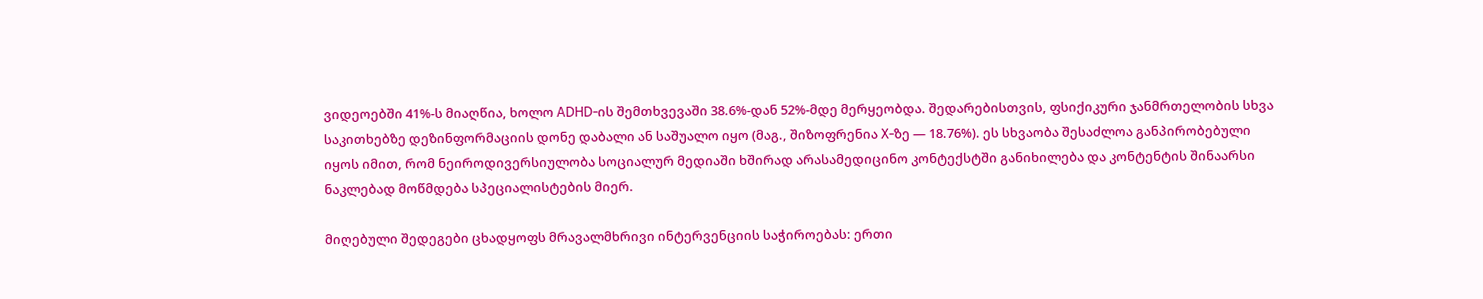ვიდეოებში 41%-ს მიაღწია, ხოლო ADHD-ის შემთხვევაში 38.6%-დან 52%-მდე მერყეობდა. შედარებისთვის, ფსიქიკური ჯანმრთელობის სხვა საკითხებზე დეზინფორმაციის დონე დაბალი ან საშუალო იყო (მაგ., შიზოფრენია X-ზე — 18.76%). ეს სხვაობა შესაძლოა განპირობებული იყოს იმით, რომ ნეიროდივერსიულობა სოციალურ მედიაში ხშირად არასამედიცინო კონტექსტში განიხილება და კონტენტის შინაარსი ნაკლებად მოწმდება სპეციალისტების მიერ.

მიღებული შედეგები ცხადყოფს მრავალმხრივი ინტერვენციის საჭიროებას: ერთი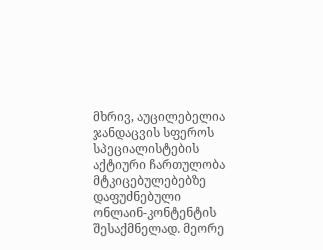მხრივ, აუცილებელია ჯანდაცვის სფეროს სპეციალისტების აქტიური ჩართულობა მტკიცებულებებზე დაფუძნებული ონლაინ-კონტენტის შესაქმნელად. მეორე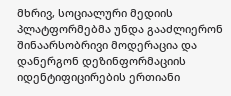მხრივ, სოციალური მედიის პლატფორმებმა უნდა გააძლიერონ შინაარსობრივი მოდერაცია და დანერგონ დეზინფორმაციის იდენტიფიცირების ერთიანი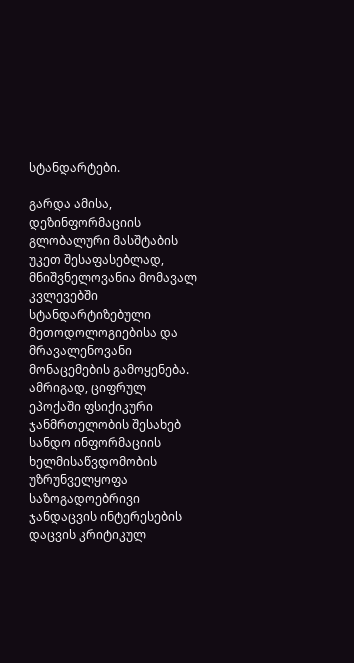სტანდარტები.

გარდა ამისა, დეზინფორმაციის გლობალური მასშტაბის უკეთ შესაფასებლად, მნიშვნელოვანია მომავალ კვლევებში სტანდარტიზებული მეთოდოლოგიებისა და მრავალენოვანი მონაცემების გამოყენება. ამრიგად, ციფრულ ეპოქაში ფსიქიკური ჯანმრთელობის შესახებ სანდო ინფორმაციის ხელმისაწვდომობის უზრუნველყოფა საზოგადოებრივი ჯანდაცვის ინტერესების დაცვის კრიტიკულ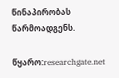წინაპირობას წარმოადგენს.

წყარო:researchgate.net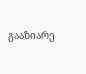გააზიარე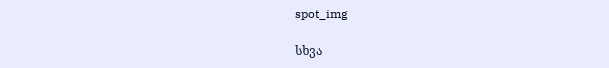spot_img

სხვა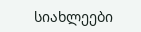სიახლეები